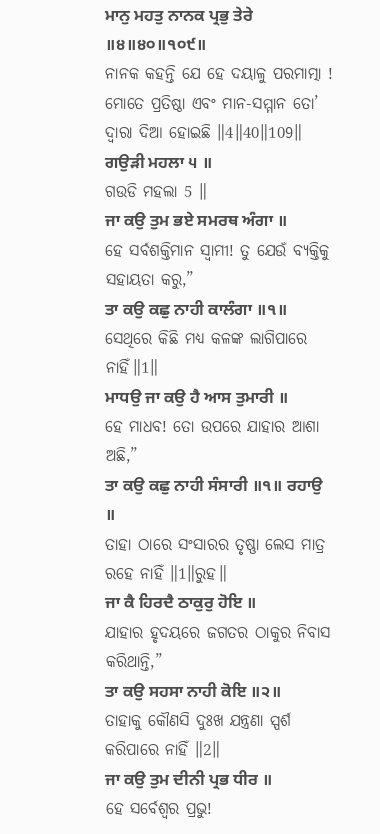ਮਾਨੁ ਮਹਤੁ ਨਾਨਕ ਪ੍ਰਭੁ ਤੇਰੇ ॥੪॥੪੦॥੧੦੯॥
ନାନକ କହନ୍ତି ଯେ ହେ ଦୟାଳୁ ପରମାତ୍ମା ! ମୋତେ ପ୍ରତିଷ୍ଠା ଏବଂ ମାନ-ସମ୍ମାନ ତୋ’ ଦ୍ଵାରା ଦିଆ ହୋଇଛି ॥4॥40॥109॥
ਗਉੜੀ ਮਹਲਾ ੫ ॥
ଗଉଡି ମହଲା 5 ॥
ਜਾ ਕਉ ਤੁਮ ਭਏ ਸਮਰਥ ਅੰਗਾ ॥
ହେ ସର୍ବଶକ୍ତିମାନ ସ୍ଵାମୀ! ତୁ ଯେଉଁ ବ୍ୟକ୍ତିକୁ ସହାୟତା କରୁ,”
ਤਾ ਕਉ ਕਛੁ ਨਾਹੀ ਕਾਲੰਗਾ ॥੧॥
ସେଥିରେ କିଛି ମଧ୍ୟ କଳଙ୍କ ଲାଗିପାରେ ନାହିଁ॥1॥
ਮਾਧਉ ਜਾ ਕਉ ਹੈ ਆਸ ਤੁਮਾਰੀ ॥
ହେ ମାଧବ! ତୋ ଉପରେ ଯାହାର ଆଶା ଅଛି,”
ਤਾ ਕਉ ਕਛੁ ਨਾਹੀ ਸੰਸਾਰੀ ॥੧॥ ਰਹਾਉ ॥
ତାହା ଠାରେ ସଂସାରର ତୃଷ୍ଣା ଲେସ ମାତ୍ର ରହେ ନାହିଁ ॥1॥ରୁହ॥
ਜਾ ਕੈ ਹਿਰਦੈ ਠਾਕੁਰੁ ਹੋਇ ॥
ଯାହାର ହୃଦୟରେ ଜଗତର ଠାକୁର ନିବାସ କରିଥାନ୍ତି,”
ਤਾ ਕਉ ਸਹਸਾ ਨਾਹੀ ਕੋਇ ॥੨॥
ତାହାକୁ କୌଣସି ଦୁଃଖ ଯନ୍ତ୍ରଣା ସ୍ପର୍ଶ କରିପାରେ ନାହିଁ ॥2॥
ਜਾ ਕਉ ਤੁਮ ਦੀਨੀ ਪ੍ਰਭ ਧੀਰ ॥
ହେ ସର୍ବେଶ୍ଵର ପ୍ରଭୁ!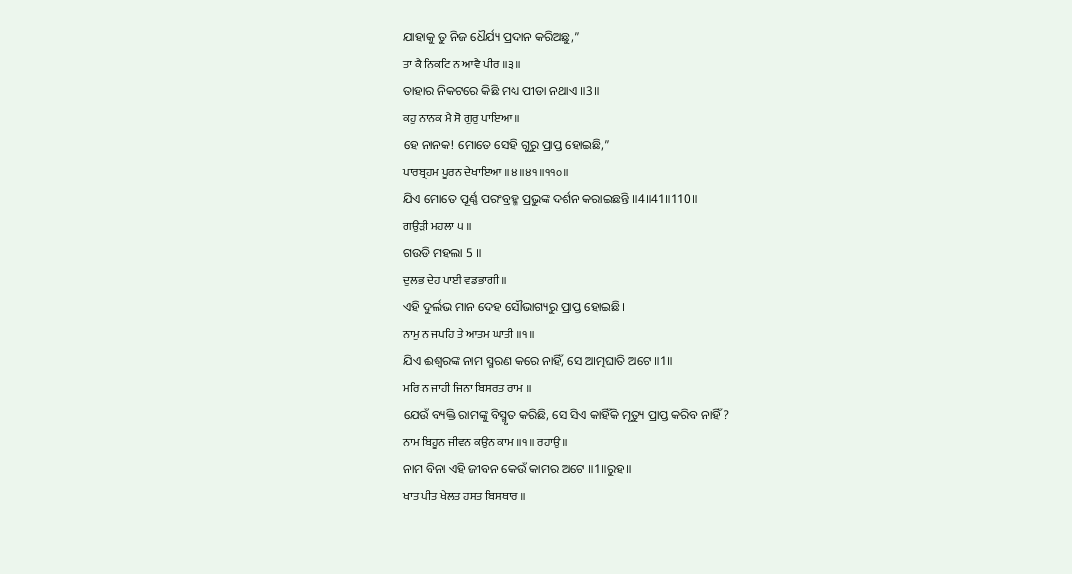ଯାହାକୁ ତୁ ନିଜ ଧୈର୍ଯ୍ୟ ପ୍ରଦାନ କରିଅଛୁ,”
ਤਾ ਕੈ ਨਿਕਟਿ ਨ ਆਵੈ ਪੀਰ ॥੩॥
ତାହାର ନିକଟରେ କିଛି ମଧ୍ୟ ପୀଡା ନଥାଏ ॥3॥
ਕਹੁ ਨਾਨਕ ਮੈ ਸੋ ਗੁਰੁ ਪਾਇਆ ॥
ହେ ନାନକ! ମୋତେ ସେହି ଗୁରୁ ପ୍ରାପ୍ତ ହୋଇଛି,”
ਪਾਰਬ੍ਰਹਮ ਪੂਰਨ ਦੇਖਾਇਆ ॥੪॥੪੧॥੧੧੦॥
ଯିଏ ମୋତେ ପୂର୍ଣ୍ଣ ପରଂବ୍ରହ୍ମ ପ୍ରଭୁଙ୍କ ଦର୍ଶନ କରାଇଛନ୍ତି ॥4॥41॥110॥
ਗਉੜੀ ਮਹਲਾ ੫ ॥
ଗଉଡି ମହଲା 5 ॥
ਦੁਲਭ ਦੇਹ ਪਾਈ ਵਡਭਾਗੀ ॥
ଏହି ଦୁର୍ଲଭ ମାନ ଦେହ ସୌଭାଗ୍ୟରୁ ପ୍ରାପ୍ତ ହୋଇଛି।
ਨਾਮੁ ਨ ਜਪਹਿ ਤੇ ਆਤਮ ਘਾਤੀ ॥੧॥
ଯିଏ ଈଶ୍ବରଙ୍କ ନାମ ସ୍ମରଣ କରେ ନାହିଁ, ସେ ଆତ୍ମଘାତି ଅଟେ ॥1॥
ਮਰਿ ਨ ਜਾਹੀ ਜਿਨਾ ਬਿਸਰਤ ਰਾਮ ॥
ଯେଉଁ ବ୍ୟକ୍ତି ରାମଙ୍କୁ ବିସ୍ମୃତ କରିଛି, ସେ ସିଏ କାହିଁକି ମୃତ୍ୟୁ ପ୍ରାପ୍ତ କରିବ ନାହିଁ?
ਨਾਮ ਬਿਹੂਨ ਜੀਵਨ ਕਉਨ ਕਾਮ ॥੧॥ ਰਹਾਉ ॥
ନାମ ବିନା ଏହି ଜୀବନ କେଉଁ କାମର ଅଟେ ॥1॥ରୁହ॥
ਖਾਤ ਪੀਤ ਖੇਲਤ ਹਸਤ ਬਿਸਥਾਰ ॥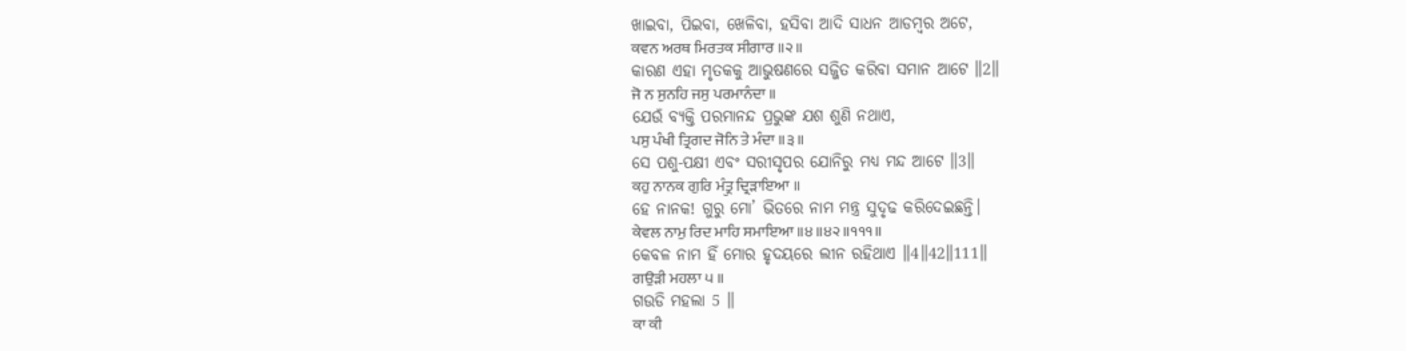ଖାଇବା, ପିଇବା, ଖେଳିବା, ହସିବା ଆଦି ସାଧନ ଆଡମ୍ବର ଅଟେ,
ਕਵਨ ਅਰਥ ਮਿਰਤਕ ਸੀਗਾਰ ॥੨॥
କାରଣ ଏହା ମୃତକକୁ ଆଭୁଷଣରେ ସଜ୍ଜିତ କରିବା ସମାନ ଆଟେ ॥2॥
ਜੋ ਨ ਸੁਨਹਿ ਜਸੁ ਪਰਮਾਨੰਦਾ ॥
ଯେଉଁ ବ୍ୟକ୍ତି ପରମାନନ୍ଦ ପ୍ରଭୁଙ୍କ ଯଶ ଶୁଣି ନଥାଏ,
ਪਸੁ ਪੰਖੀ ਤ੍ਰਿਗਦ ਜੋਨਿ ਤੇ ਮੰਦਾ ॥੩॥
ସେ ପଶୁ-ପକ୍ଷୀ ଏବଂ ସରୀସୃପର ଯୋନିରୁ ମଧ୍ୟ ମନ୍ଦ ଆଟେ ॥3॥
ਕਹੁ ਨਾਨਕ ਗੁਰਿ ਮੰਤ੍ਰੁ ਦ੍ਰਿੜਾਇਆ ॥
ହେ ନାନକ! ଗୁରୁ ମୋ’ ଭିତରେ ନାମ ମନ୍ତ୍ର ସୁଦୃଢ କରିଦେଇଛନ୍ତି।
ਕੇਵਲ ਨਾਮੁ ਰਿਦ ਮਾਹਿ ਸਮਾਇਆ ॥੪॥੪੨॥੧੧੧॥
କେବଳ ନାମ ହିଁ ମୋର ହୃଦୟରେ ଲୀନ ରହିଥାଏ ॥4॥42॥111॥
ਗਉੜੀ ਮਹਲਾ ੫ ॥
ଗଉଡି ମହଲା 5 ॥
ਕਾ ਕੀ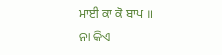ਮਾਈ ਕਾ ਕੋ ਬਾਪ ॥
ନା କିଏ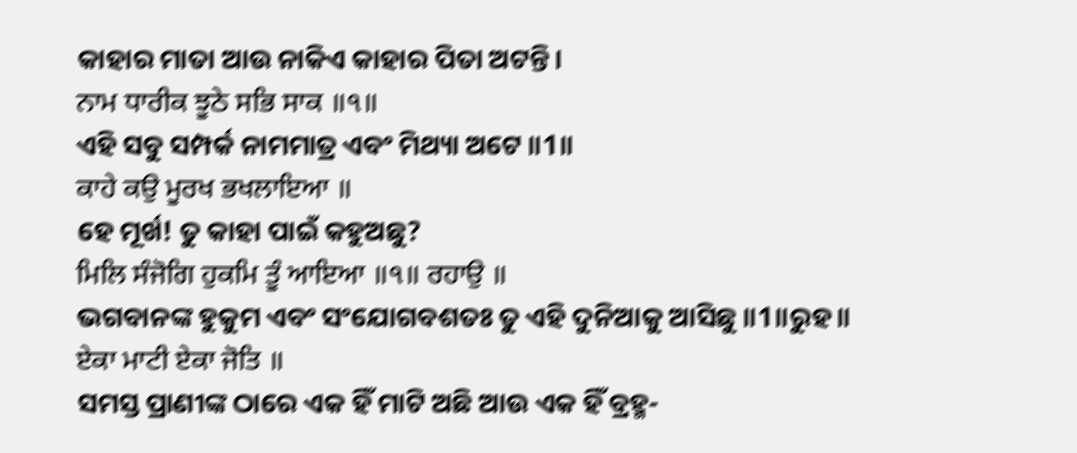କାହାର ମାତା ଆଉ ନାକିଏ କାହାର ପିତା ଅଟନ୍ତି।
ਨਾਮ ਧਾਰੀਕ ਝੂਠੇ ਸਭਿ ਸਾਕ ॥੧॥
ଏହି ସବୁ ସମ୍ପର୍କ ନାମମାତ୍ର ଏବଂ ମିଥ୍ୟା ଅଟେ ॥1॥
ਕਾਹੇ ਕਉ ਮੂਰਖ ਭਖਲਾਇਆ ॥
ହେ ମୂର୍ଖ! ତୁ କାହା ପାଇଁ କହୁଅଛୁ?
ਮਿਲਿ ਸੰਜੋਗਿ ਹੁਕਮਿ ਤੂੰ ਆਇਆ ॥੧॥ ਰਹਾਉ ॥
ଭଗବାନଙ୍କ ହୁକୁମ ଏବଂ ସଂଯୋଗବଶତଃ ତୁ ଏହି ଦୁନିଆକୁ ଆସିଛୁ ॥1॥ରୁହ॥
ਏਕਾ ਮਾਟੀ ਏਕਾ ਜੋਤਿ ॥
ସମସ୍ତ ପ୍ରାଣୀଙ୍କ ଠାରେ ଏକ ହିଁ ମାଟି ଅଛି ଆଉ ଏକ ହିଁ ବ୍ରହ୍ମ-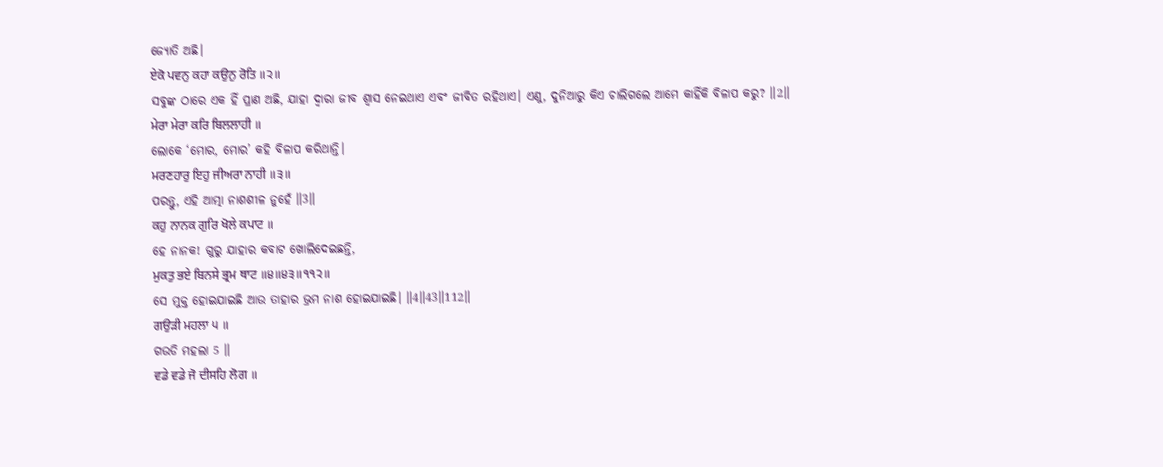ଜ୍ୟୋତି ଅଛି।
ਏਕੋ ਪਵਨੁ ਕਹਾ ਕਉਨੁ ਰੋਤਿ ॥੨॥
ସବୁଙ୍କ ଠାରେ ଏକ ହିଁ ପ୍ରାଣ ଅଛି, ଯାହା ଦ୍ଵାରା ଜୀବ ଶ୍ଵାସ ନେଇଥାଏ ଏବଂ ଜୀବିତ ରହିଥାଏ। ଏଣୁ, ଦୁନିଆରୁ କିଏ ଚାଲିଗଲେ ଆମେ କାହିଁକି ବିଳାପ କରୁ? ॥2॥
ਮੇਰਾ ਮੇਰਾ ਕਰਿ ਬਿਲਲਾਹੀ ॥
ଲୋକେ ‘ମୋର, ମୋର’ କହି ବିଳାପ କରିଥାନ୍ତି।
ਮਰਣਹਾਰੁ ਇਹੁ ਜੀਅਰਾ ਨਾਹੀ ॥੩॥
ପରନ୍ତୁ, ଏହି ଆତ୍ମା ନାଶଶୀଳ ନୁହେଁ ॥3॥
ਕਹੁ ਨਾਨਕ ਗੁਰਿ ਖੋਲੇ ਕਪਾਟ ॥
ହେ ନାନକ! ଗୁରୁ ଯାହାର କବାଟ ଖୋଲିଦେଇଛନ୍ତି,
ਮੁਕਤੁ ਭਏ ਬਿਨਸੇ ਭ੍ਰਮ ਥਾਟ ॥੪॥੪੩॥੧੧੨॥
ସେ ମୁକ୍ତ ହୋଇଯାଇଛି ଆଉ ତାହାର ଭ୍ରମ ନାଶ ହୋଇଯାଇଛି। ॥4॥43॥112॥
ਗਉੜੀ ਮਹਲਾ ੫ ॥
ଗଉଡି ମହଲା 5 ॥
ਵਡੇ ਵਡੇ ਜੋ ਦੀਸਹਿ ਲੋਗ ॥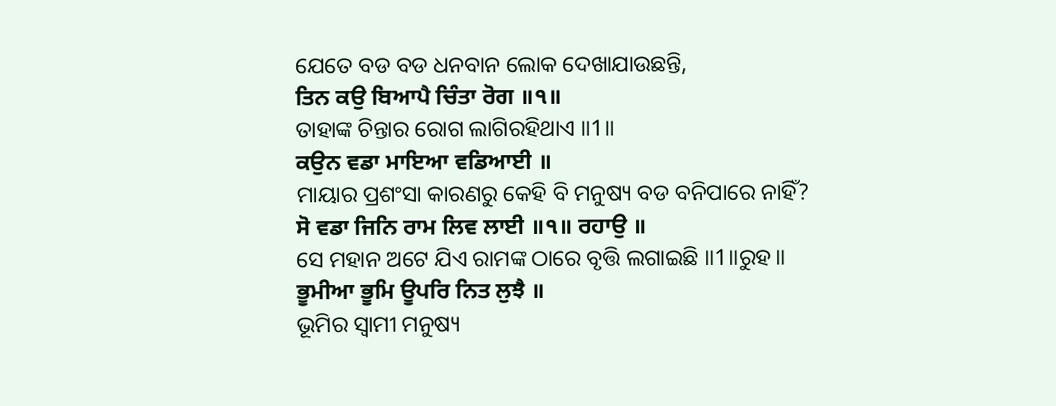ଯେତେ ବଡ ବଡ ଧନବାନ ଲୋକ ଦେଖାଯାଉଛନ୍ତି,
ਤਿਨ ਕਉ ਬਿਆਪੈ ਚਿੰਤਾ ਰੋਗ ॥੧॥
ତାହାଙ୍କ ଚିନ୍ତାର ରୋଗ ଲାଗିରହିଥାଏ ॥1॥
ਕਉਨ ਵਡਾ ਮਾਇਆ ਵਡਿਆਈ ॥
ମାୟାର ପ୍ରଶଂସା କାରଣରୁ କେହି ବି ମନୁଷ୍ୟ ବଡ ବନିପାରେ ନାହିଁ?
ਸੋ ਵਡਾ ਜਿਨਿ ਰਾਮ ਲਿਵ ਲਾਈ ॥੧॥ ਰਹਾਉ ॥
ସେ ମହାନ ଅଟେ ଯିଏ ରାମଙ୍କ ଠାରେ ବୃତ୍ତି ଲଗାଇଛି ॥1॥ରୁହ॥
ਭੂਮੀਆ ਭੂਮਿ ਊਪਰਿ ਨਿਤ ਲੁਝੈ ॥
ଭୂମିର ସ୍ଵାମୀ ମନୁଷ୍ୟ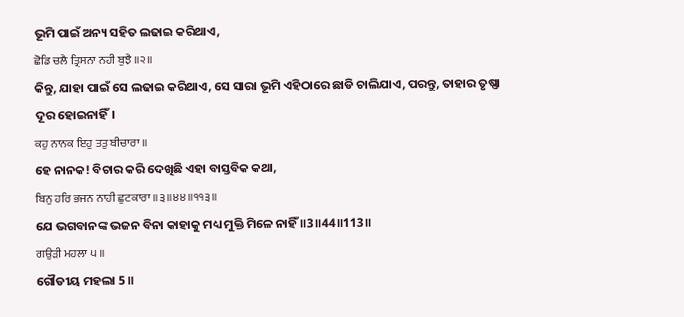ଭୂମି ପାଇଁ ଅନ୍ୟ ସହିତ ଲଢାଇ କରିଥାଏ,
ਛੋਡਿ ਚਲੈ ਤ੍ਰਿਸਨਾ ਨਹੀ ਬੁਝੈ ॥੨॥
କିନ୍ତୁ, ଯାହା ପାଇଁ ସେ ଲଢାଇ କରିଥାଏ, ସେ ସାରା ଭୂମି ଏହିଠାରେ ଛାଡି ଚାଲିଯାଏ, ପରନ୍ତୁ, ତାହାର ତୃଷ୍ଣା ଦୂର ହୋଇନାହିଁ।
ਕਹੁ ਨਾਨਕ ਇਹੁ ਤਤੁ ਬੀਚਾਰਾ ॥
ହେ ନାନକ! ବିଚାର କରି ଦେଖିଛି ଏହା ବାସ୍ତବିକ କଥା,
ਬਿਨੁ ਹਰਿ ਭਜਨ ਨਾਹੀ ਛੁਟਕਾਰਾ ॥੩॥੪੪॥੧੧੩॥
ଯେ ଭଗବାନଙ୍କ ଭଜନ ବିନା କାହାକୁ ମଧ୍ୟ ମୁକ୍ତି ମିଳେ ନାହିଁ ॥3॥44॥113॥
ਗਉੜੀ ਮਹਲਾ ੫ ॥
ଗୌଡୀୟ ମହଲା 5 ॥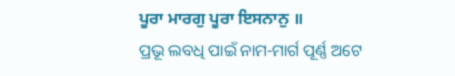ਪੂਰਾ ਮਾਰਗੁ ਪੂਰਾ ਇਸਨਾਨੁ ॥
ପ୍ରଭୂ ଲବଧି ପାଇଁ ନାମ-ମାର୍ଗ ପୂର୍ଣ୍ଣ ଅଟେ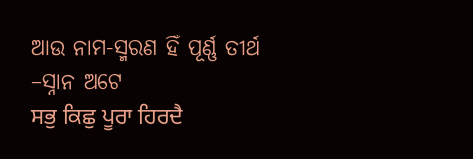ଆଉ ନାମ-ସ୍ମରଣ ହିଁ ପୂର୍ଣ୍ଣ ତୀର୍ଥ –ସ୍ନାନ ଅଟେ
ਸਭੁ ਕਿਛੁ ਪੂਰਾ ਹਿਰਦੈ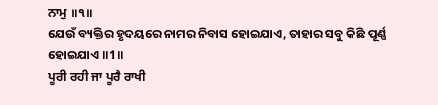ਨਾਮੁ ॥੧॥
ଯେଉଁ ବ୍ୟକ୍ତିର ହୃଦୟରେ ନାମର ନିବାସ ହୋଇଯାଏ, ତାହାର ସବୁ କିଛି ପୂର୍ଣ୍ଣ ହୋଇଯାଏ ॥1॥
ਪੂਰੀ ਰਹੀ ਜਾ ਪੂਰੈ ਰਾਖੀ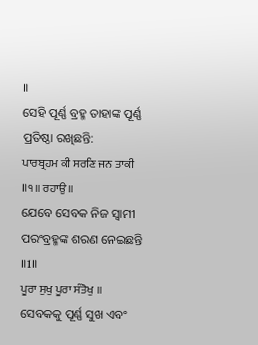॥
ସେହି ପୂର୍ଣ୍ଣ ବ୍ରହ୍ମ ତାହାଙ୍କ ପୂର୍ଣ୍ଣ ପ୍ରତିଷ୍ଠା ରଖିଛନ୍ତି:
ਪਾਰਬ੍ਰਹਮ ਕੀ ਸਰਣਿ ਜਨ ਤਾਕੀ ॥੧॥ ਰਹਾਉ ॥
ଯେବେ ସେବକ ନିଜ ସ୍ଵାମୀ ପରଂବ୍ରହ୍ମଙ୍କ ଶରଣ ନେଇଛନ୍ତି ॥1॥
ਪੂਰਾ ਸੁਖੁ ਪੂਰਾ ਸੰਤੋਖੁ ॥
ସେବକକୁ ପୂର୍ଣ୍ଣ ସୁଖ ଏବଂ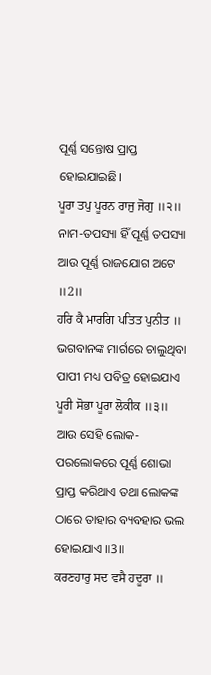ପୂର୍ଣ୍ଣ ସନ୍ତୋଷ ପ୍ରାପ୍ତ ହୋଇଯାଇଛି।
ਪੂਰਾ ਤਪੁ ਪੂਰਨ ਰਾਜੁ ਜੋਗੁ ॥੨॥
ନାମ-ତପସ୍ୟା ହିଁ ପୂର୍ଣ୍ଣ ତପସ୍ୟା ଆଉ ପୂର୍ଣ୍ଣ ରାଜଯୋଗ ଅଟେ ॥2॥
ਹਰਿ ਕੈ ਮਾਰਗਿ ਪਤਿਤ ਪੁਨੀਤ ॥
ଭଗବାନଙ୍କ ମାର୍ଗରେ ଚାଲୁଥିବା ପାପୀ ମଧ୍ୟ ପବିତ୍ର ହୋଇଯାଏ
ਪੂਰੀ ਸੋਭਾ ਪੂਰਾ ਲੋਕੀਕ ॥੩॥
ଆଉ ସେହି ଲୋକ-ପରଲୋକରେ ପୂର୍ଣ୍ଣ ଶୋଭା ପ୍ରାପ୍ତ କରିଥାଏ ତଥା ଲୋକଙ୍କ ଠାରେ ତାହାର ବ୍ୟବହାର ଭଲ ହୋଇଯାଏ ॥3॥
ਕਰਣਹਾਰੁ ਸਦ ਵਸੈ ਹਦੂਰਾ ॥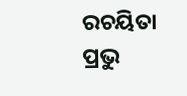ରଚୟିତା ପ୍ରଭୁ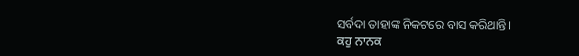ସର୍ବଦା ତାହାଙ୍କ ନିକଟରେ ବାସ କରିଥାନ୍ତି।
ਕਹੁ ਨਾਨਕ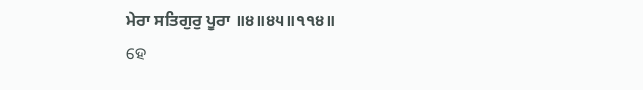ਮੇਰਾ ਸਤਿਗੁਰੁ ਪੂਰਾ ॥੪॥੪੫॥੧੧੪॥
ହେ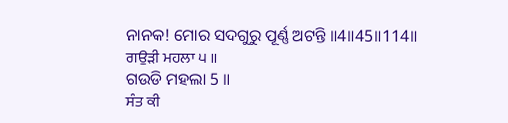ନାନକ! ମୋର ସଦଗୁରୁ ପୂର୍ଣ୍ଣ ଅଟନ୍ତି ॥4॥45॥114॥
ਗਉੜੀ ਮਹਲਾ ੫ ॥
ଗଉଡି ମହଲା 5 ॥
ਸੰਤ ਕੀ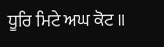ਧੂਰਿ ਮਿਟੇ ਅਘ ਕੋਟ ॥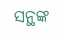ସନ୍ଥଙ୍କ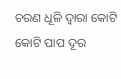ଚରଣ ଧୂଳି ଦ୍ଵାରା କୋଟି କୋଟି ପାପ ଦୂର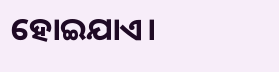ହୋଇଯାଏ।